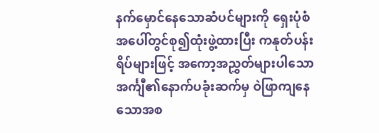နက်မှောင်နေသောဆံပင်များကို ရှေးပုံစံအပေါ်တွင်စု၍ထုံးဖွဲ့ထားပြီး ကနုတ်ပန်းရိပ်များဖြင့် အကော့အညွှတ်များပါသောအင်္ကျီ၏နောက်ပခုံးဆက်မှ ဝဲဖြာကျနေသောအစ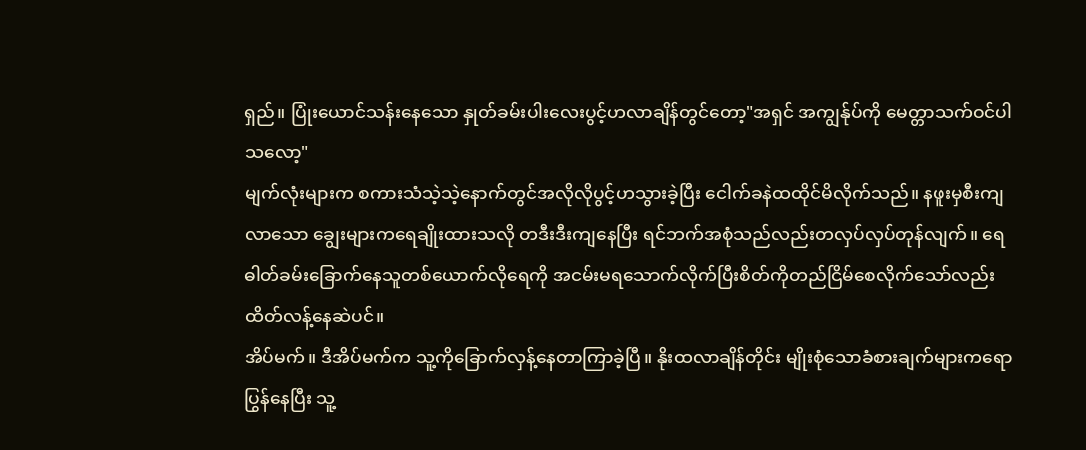ရှည်။ ပြုံးယောင်သန်းနေသော နှုတ်ခမ်းပါးလေးပွင့်ဟလာချိန်တွင်တော့"အရှင် အကျွန်ုပ်ကို မေတ္တာသက်ဝင်ပါသလော့"
မျက်လုံးများက စကားသံသဲ့သဲ့နောက်တွင်အလိုလိုပွင့်ဟသွားခဲ့ပြီး ငေါက်ခနဲထထိုင်မိလိုက်သည်။ နဖူးမှစီးကျလာသော ချွေးများကရေချိုးထားသလို တဒီးဒီးကျနေပြီး ရင်ဘက်အစုံသည်လည်းတလှပ်လှပ်တုန်လျက်။ ရေဓါတ်ခမ်းခြောက်နေသူတစ်ယောက်လိုရေကို အငမ်းမရသောက်လိုက်ပြီးစိတ်ကိုတည်ငြိမ်စေလိုက်သော်လည်း ထိတ်လန့်နေဆဲပင်။
အိပ်မက်။ ဒီအိပ်မက်က သူ့ကိုခြောက်လှန့်နေတာကြာခဲ့ပြီ။ နိုးထလာချိန်တိုင်း မျိုးစုံသောခံစားချက်များကရောပြွန်နေပြီး သူ့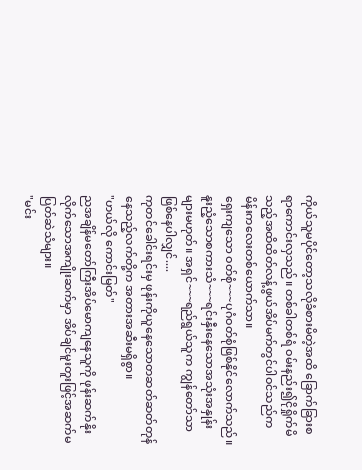ကိုယ်သူမပိုင်တော့သလိုခံစားမိတဲ့အထိ ခြောက်ခြားစရာကောင်းလှသည်။ တစ်ခါတစ်ရံ ဝမ်းနည်း၍ငိုရှိုက်မိသည့်အထိထိတ်လန့်ဖွယ်အိပ်မက်တွင်ပါဝင်သည်က မိန်းကလေးတစ်ယောက်သာ။
ရှေးကျသော ဝတ်စုံ~~~ပုဂံဝတ်စုံဖြစ်နိုင်လောက်သည်။ နူးညံ့သောစကားသံ~~~ရင်းနှီးနေသောအသုံးအနှုန်းများမဟုတ်။ အရှင်~~~ရည်ရွယ်သူက ကျွန်တော်သာဖြစ်နေပါလျှင်....
ကုတင်ခေါင်းရင်းမှ ဖုန်းကိုယူနေသောတဆတ်ဆတ်တုန်နေသည့်လက်တို့က အတားအဆီးမရှိစွာ။
"ဟယ်လို ကောင်းမြတ်"
ညအချိန်မတော်ကြီးအိပ်မောကျနေသူကို ဖုန်းဆက်နိုးလိုက်သောအကျိုးဆက်မှာ အိပ်ချင်မူးတူးဖြင့်အဆက်မပြတ်ဆဲသံများ။
"မင်း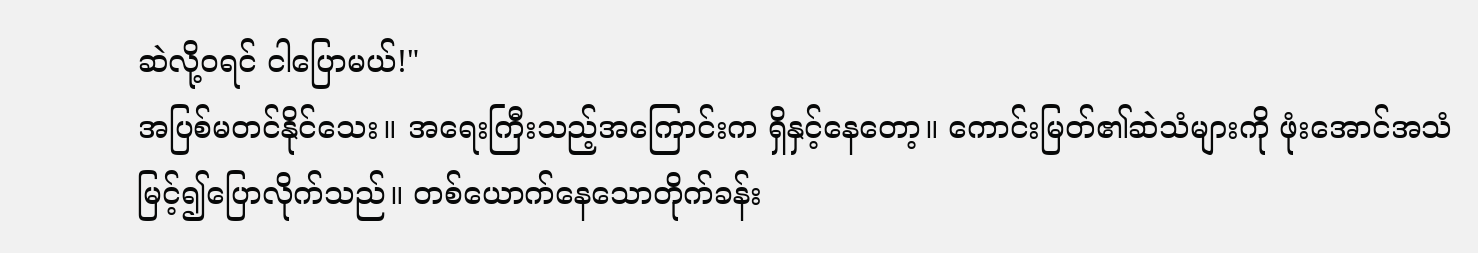ဆဲလို့ဝရင် ငါပြောမယ်!"
အပြစ်မတင်နိုင်သေး။ အရေးကြီးသည့်အကြောင်းက ရှိနှင့်နေတော့။ ကောင်းမြတ်၏ဆဲသံများကို ဖုံးအောင်အသံမြင့်၍ပြောလိုက်သည်။ တစ်ယောက်နေသောတိုက်ခန်း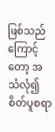ဖြစ်သည်ကြောင့်တော့ အသံလုံ၍ စိတ်ပူစရာ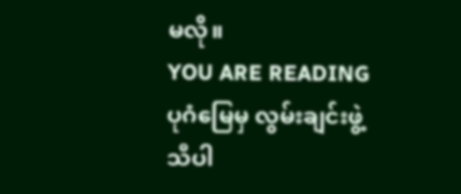မလို။
YOU ARE READING
ပုဂံမြေမှ လွမ်းချင်းဖွဲ့သီပါ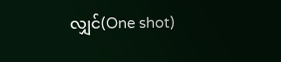လျှင်(One shot)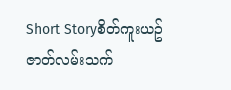Short Storyစိတ်ကူးယဥ်ဇာတ်လမ်းသက်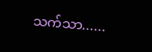သက်သာ......